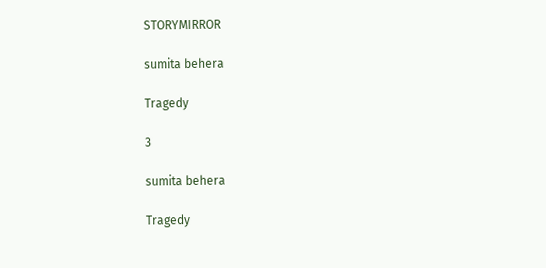STORYMIRROR

sumita behera

Tragedy

3

sumita behera

Tragedy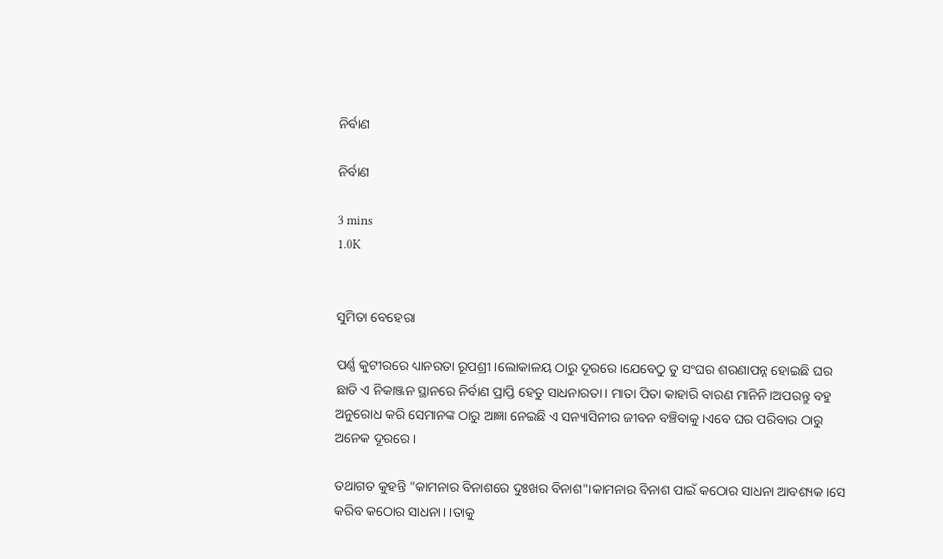ନିର୍ବାଣ

ନିର୍ବାଣ

3 mins
1.0K


ସୁମିତା ବେହେରା

ପର୍ଣ୍ଣ କୁଟୀରରେ ଧ୍ୟାନରତା ରୂପଶ୍ରୀ।ଲୋକାଳୟ ଠାରୁ ଦୂରରେ।ଯେବେଠୁ ତୁ ସଂଘର ଶରଣାପନ୍ନ ହୋଇଛି ଘର ଛାଡି ଏ ନିକାଞ୍ଜନ ସ୍ଥାନରେ ନିର୍ବାଣ ପ୍ରାପ୍ତି ହେତୁ ସାଧନାରତା। ମାତା ପିତା କାହାରି ବାରଣ ମାନିନି।ଅପରନ୍ତୁ ବହୁ ଅନୁରୋଧ କରି ସେମାନଙ୍କ ଠାରୁ ଆଜ୍ଞା ନେଇଛି ଏ ସନ୍ୟାସିନୀର ଜୀବନ ବଞ୍ଚିବାକୁ।ଏବେ ଘର ପରିବାର ଠାରୁ ଅନେକ ଦୂରରେ।

ତଥାଗତ କୁହନ୍ତି "କାମନାର ବିନାଶରେ ଦୁଃଖର ବିନାଶ"।କାମନାର ବିନାଶ ପାଇଁ କଠୋର ସାଧନା ଆବଶ୍ୟକ।ସେ କରିବ କଠୋର ସାଧନା। ।ତାକୁ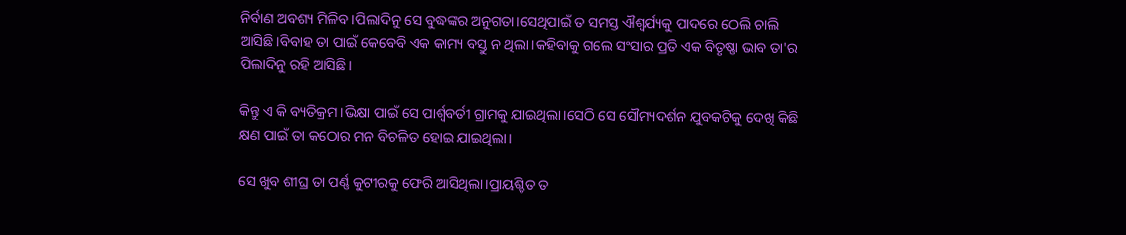ନିର୍ବାଣ ଅବଶ୍ୟ ମିଳିବ।ପିଲାଦିନୁ ସେ ବୁଦ୍ଧଙ୍କର ଅନୁଗତା।ସେଥିପାଇଁ ତ ସମସ୍ତ ଐଶ୍ୱର୍ଯ୍ୟକୁ ପାଦରେ ଠେଲି ଚାଲି ଆସିଛି।ବିବାହ ତା ପାଇଁ କେବେବି ଏକ କାମ୍ୟ ବସ୍ତୁ ନ ଥିଲା।କହିବାକୁ ଗଲେ ସଂସାର ପ୍ରତି ଏକ ବିତୃଷ୍ଣା ଭାବ ତା'ର ପିଲାଦିନୁ ରହି ଆସିଛି।

କିନ୍ତୁ ଏ କି ବ୍ୟତିକ୍ରମ।ଭିକ୍ଷା ପାଇଁ ସେ ପାର୍ଶ୍ୱବର୍ତୀ ଗ୍ରାମକୁ ଯାଇଥିଲା।ସେଠି ସେ ସୌମ୍ୟଦର୍ଶନ ଯୁବକଟିକୁ ଦେଖି କିଛି କ୍ଷଣ ପାଇଁ ତା କଠୋର ମନ ବିଚଳିତ ହୋଇ ଯାଇଥିଲା।

ସେ ଖୁବ ଶୀଘ୍ର ତା ପର୍ଣ୍ଣ କୁଟୀରକୁ ଫେରି ଆସିଥିଲା।ପ୍ରାୟଶ୍ଚିତ ତ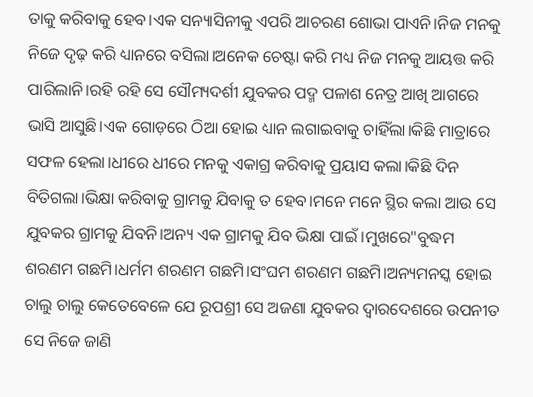ତାକୁ କରିବାକୁ ହେବ।ଏକ ସନ୍ୟାସିନୀକୁ ଏପରି ଆଚରଣ ଶୋଭା ପାଏନି।ନିଜ ମନକୁ ନିଜେ ଦୃଢ଼ କରି ଧ୍ୟାନରେ ବସିଲା।ଅନେକ ଚେଷ୍ଟା କରି ମଧ୍ୟ ନିଜ ମନକୁ ଆୟତ୍ତ କରି ପାରିଲାନି।ରହି ରହି ସେ ସୌମ୍ୟଦର୍ଶୀ ଯୁବକର ପଦ୍ମ ପଳାଶ ନେତ୍ର ଆଖି ଆଗରେ ଭାସି ଆସୁଛି।ଏକ ଗୋଡ଼ରେ ଠିଆ ହୋଇ ଧ୍ୟାନ ଲଗାଇବାକୁ ଚାହିଁଲା।କିଛି ମାତ୍ରାରେ ସଫଳ ହେଲା।ଧୀରେ ଧୀରେ ମନକୁ ଏକାଗ୍ର କରିବାକୁ ପ୍ରୟାସ କଲା।କିଛି ଦିନ ବିତିଗଲା।ଭିକ୍ଷା କରିବାକୁ ଗ୍ରାମକୁ ଯିବାକୁ ତ ହେବ।ମନେ ମନେ ସ୍ଥିର କଲା ଆଉ ସେ ଯୁବକର ଗ୍ରାମକୁ ଯିବନି।ଅନ୍ୟ ଏକ ଗ୍ରାମକୁ ଯିବ ଭିକ୍ଷା ପାଇଁ ।ମୁଖରେ"ବୁଦ୍ଧମ ଶରଣମ ଗଛମି।ଧର୍ମମ ଶରଣମ ଗଛମି।ସଂଘମ ଶରଣମ ଗଛମି।ଅନ୍ୟମନସ୍କ ହୋଇ ଚାଲୁ ଚାଲୁ କେତେବେଳେ ଯେ ରୂପଶ୍ରୀ ସେ ଅଜଣା ଯୁବକର ଦ୍ୱାରଦେଶରେ ଉପନୀତ ସେ ନିଜେ ଜାଣି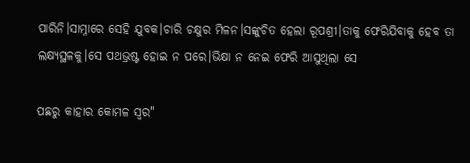ପାରିନି।ସାମ୍ନାରେ ସେହି ଯୁବକ।ଚାରି ଚକ୍ଷୁର ମିଳନ।ସଙ୍କୁଚିତ ହେଲା ରୂପଶ୍ରୀ।ତାକୁ ଫେରିଯିବାକୁ ହେବ ତା ଲକ୍ଷ୍ୟସ୍ଥଳକୁ।ସେ ପଥଭ୍ରଷ୍ଟ ହୋଇ ନ ପରେ।ଭିକ୍ଷା ନ ନେଇ ଫେରି ଆସୁଥିଲା ସେ

ପଛରୁ କାହାର କୋମଳ ସ୍ୱର"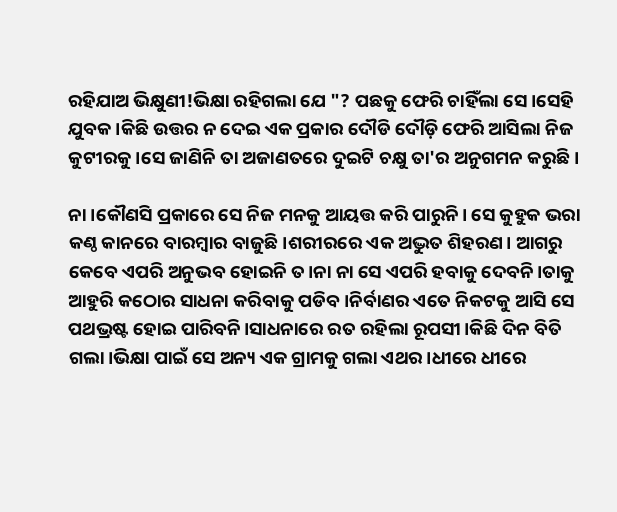ରହିଯାଅ ଭିକ୍ଷୁଣୀ!ଭିକ୍ଷା ରହିଗଲା ଯେ "? ପଛକୁ ଫେରି ଚାହିଁଲା ସେ।ସେହି ଯୁବକ।କିଛି ଉତ୍ତର ନ ଦେଇ ଏକ ପ୍ରକାର ଦୌଡି ଦୌଡ଼ି ଫେରି ଆସିଲା ନିଜ କୁଟୀରକୁ।ସେ ଜାଣିନି ତା ଅଜାଣତରେ ଦୁଇଟି ଚକ୍ଷୁ ତା'ର ଅନୁଗମନ କରୁଛି।

ନା ।କୌଣସି ପ୍ରକାରେ ସେ ନିଜ ମନକୁ ଆୟତ୍ତ କରି ପାରୁନି। ସେ କୁହୁକ ଭରା କଣ୍ଠ କାନରେ ବାରମ୍ବାର ବାଜୁଛି।ଶରୀରରେ ଏକ ଅଦ୍ଭୁତ ଶିହରଣ। ଆଗରୁ କେବେ ଏପରି ଅନୁଭବ ହୋଇନି ତ।ନା ନା ସେ ଏପରି ହବାକୁ ଦେବନି।ତାକୁ ଆହୁରି କଠୋର ସାଧନା କରିବାକୁ ପଡିବ।ନିର୍ବାଣର ଏତେ ନିକଟକୁ ଆସି ସେ ପଥଭ୍ରଷ୍ଟ ହୋଇ ପାରିବନି।ସାଧନାରେ ରତ ରହିଲା ରୂପସୀ।କିଛି ଦିନ ବିତି ଗଲା।ଭିକ୍ଷା ପାଇଁ ସେ ଅନ୍ୟ ଏକ ଗ୍ରାମକୁ ଗଲା ଏଥର।ଧୀରେ ଧୀରେ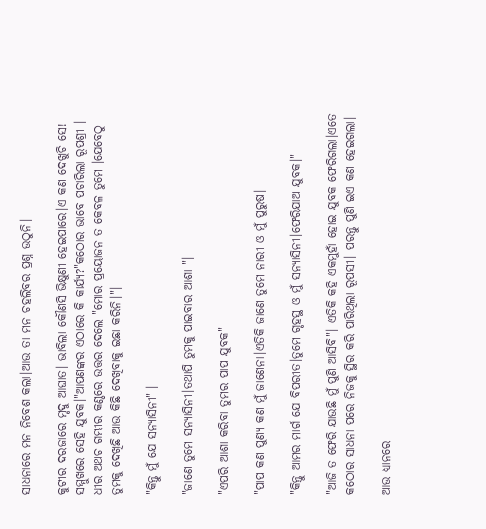ସାଧନାରେ ମନ ନିବେଶ କଲା।ଆଉ ତା ମନ ଚହଲିବର ପ୍ରଶ୍ନ ଉଠୁନି।

କୁଟୀର ଦରଜାରେ ମୃଦୁ ଆଘାତ। ଭାବିଲା କୌଣସି ଭିକ୍ଷୁଣୀ ହେଇପାରେ।ଏ କଣ ଦେଖୁଚି ସେ! ସମ୍ମୁଖରେ ସେହି ଯୁବକ।"ଆପଣଙ୍କର ଏଠାରେ କି କାର୍ଯ୍ୟ?"କଠୋର ଭାବେ ପଚାରିଲା ରୂପଶ୍ରୀ । ଧୀର ଅଥଚ ଗମ୍ଭୀର କଣ୍ଠରେ ଉତ୍ତର ଦେଲେ "ମୋର ପ୍ରୟୋଜନ ତ କେବଳ ତୁମେ ।ଯେବେଠୁ ତୁମକୁ ଦେଖିଛି ଆଉ କିଛି ଦେଖିବାକୁ ଇଛା କରିନି।"।

"କିନ୍ତୁ ମୁଁ ଯେ ସନ୍ୟାସିନୀ" ।

"ଜାଣେ ତୁମେ ସନ୍ୟାସିନୀ।ତଥାପି ତୁମକୁ ପାଇବାର ଆଶା "।

"ଏପରି ଆଶା କରିବା ତୁମର ପାପ ଯୁବକ"

"ପାପ କଣ ପୁଣ୍ୟ କଣ ମୁଁ ଜାଣେନା।ଏତିକି ଜାଣେ ତୁମେ ନାରୀ ଓ ମୁଁ ପୁରୁଷ।

"କିନ୍ତୁ ଆମର ମାର୍ଗ ଯେ ବିପରୀତ।ତୁମେ ଗୃହସ୍ଥ ଓ ମୁଁ ସନ୍ୟାସିନୀ।ଫେରିଯାଅ ଯୁବକ।"

"ଆଜି ତ ଫେରି ଯାଉଛି ମୁଁ ପୁଣି ଆସିବି"। ଏତିକି କହି ଏକମୁହାଁ ହୋଇ ଯୁବକ ଫେରିଗଲା।ଏତେ କଠୋର ସାଧନା ପରେ ନିଜକୁ ସ୍ଥିର କରି ପାରିଥିଲା ରୂପସୀ। ପରନ୍ତୁ ପୁଣି ଇଏ କଣ ହେଇଗଲା।

ଆଉ ଧ୍ୟାନରେ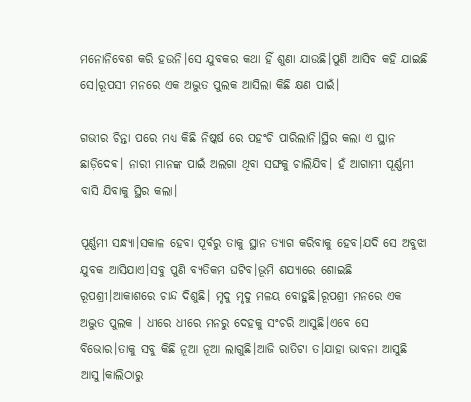ମନୋନିବେଶ କରି ହଉନି।ସେ ଯୁବକର କଥା ହିଁ ଶୁଣା ଯାଉଛି।ପୁଣି ଆସିବ କହି ଯାଇଛି ସେ।ରୂପସୀ ମନରେ ଏକ ଅଦ୍ଭୁତ ପୁଲକ ଆସିଲା କିଛି କ୍ଷଣ ପାଇଁ।

ଗଭୀର ଚିନ୍ତା ପରେ ମଧ୍ୟ କିଛି ନିଷ୍କର୍ଷ ରେ ପହଂଚି ପାରିଲାନି।ସ୍ଥିର କଲା ଏ ସ୍ଥାନ ଛାଡ଼ିଦେଵ। ନାରୀ ମାନଙ୍କ ପାଇଁ ଅଲଗା ଥିବା ସଙ୍ଘକୁ ଚାଲିଯିବ। ହଁ ଆଗାମୀ ପୂର୍ଣ୍ଣମୀ ବାସି ଯିବାକୁ ସ୍ଥିର କଲା।

ପୂର୍ଣ୍ଣମୀ ସନ୍ଧ୍ୟା।ସକାଳ ହେବା ପୂର୍ବରୁ ତାକୁ ସ୍ଥାନ ତ୍ୟାଗ କରିବାକୁ ହେବ।ଯଦି ସେ ଅବୁଝା ଯୁବକ ଆସିଯାଏ।ସବୁ ପୁଣି ବ୍ୟତିକମ ଘଟିବ।ଭୂମି ଶଯ୍ୟାରେ ଶୋଇଛି ରୂପଶ୍ରୀ।ଆକାଶରେ ଚାନ୍ଦ ଦିଶୁଛି। ମୃଦୁ ମୃଦୁ ମଳୟ ବୋହୁଛି।ରୂପଶ୍ରୀ ମନରେ ଏକ ଅଦ୍ଭୁତ ପୁଲକ । ଧୀରେ ଧୀରେ ମନରୁ ଦେହକୁ ସଂଚରି ଆସୁଛି।ଏବେ ସେ ବିଭୋର।ତାକୁ ସବୁ କିଛି ନୂଆ ନୂଆ ଲାଗୁଛି।ଆଜି ରାତିଟା ତ।ଯାହା ଭାବନା ଆସୁଛି ଆସୁ।କାଲିଠାରୁ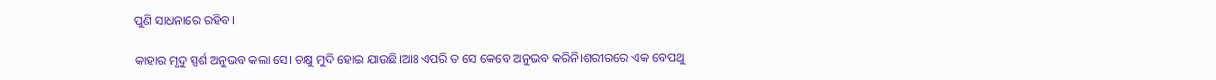ପୁଣି ସାଧନାରେ ରହିବ।

କାହାର ମୃଦୁ ସ୍ପର୍ଶ ଅନୁଭବ କଲା ସେ। ଚକ୍ଷୁ ମୁଦି ହୋଇ ଯାଉଛି।ଆଃ ଏପରି ତ ସେ କେବେ ଅନୁଭବ କରିନି।ଶରୀରରେ ଏକ ବେପଥୁ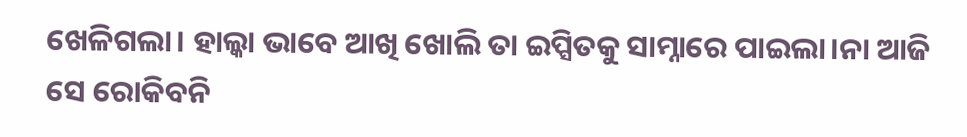ଖେଳିଗଲା। ହାଲ୍କା ଭାବେ ଆଖି ଖୋଲି ତା ଇପ୍ସିତକୁ ସାମ୍ନାରେ ପାଇଲା।ନା ଆଜି ସେ ରୋକିବନି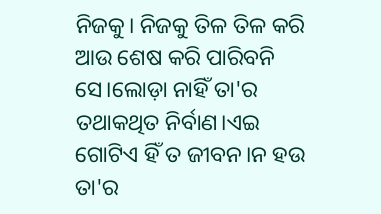ନିଜକୁ। ନିଜକୁ ତିଳ ତିଳ କରି ଆଉ ଶେଷ କରି ପାରିବନି ସେ।ଲୋଡ଼ା ନାହିଁ ତା'ର ତଥାକଥିତ ନିର୍ବାଣ।ଏଇ ଗୋଟିଏ ହିଁ ତ ଜୀବନ।ନ ହଉ ତା'ର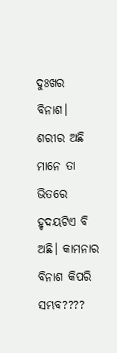ଦୁଃଖର ବିନାଶ। ଶରୀର ଅଛି ମାନେ ତା ଭିତରେ ହୃଦୟଟିଏ ବି ଅଛି। କାମନାର ବିନାଶ କିପରି ସମ୍ଭବ????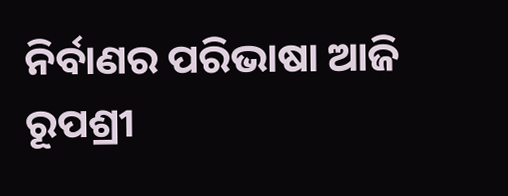ନିର୍ବାଣର ପରିଭାଷା ଆଜି ରୂପଶ୍ରୀ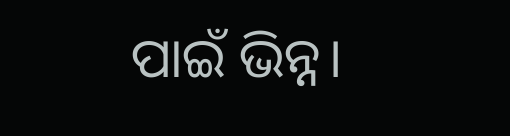ପାଇଁ ଭିନ୍ନ।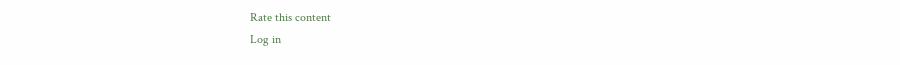Rate this content
Log in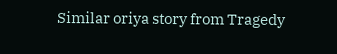Similar oriya story from Tragedy